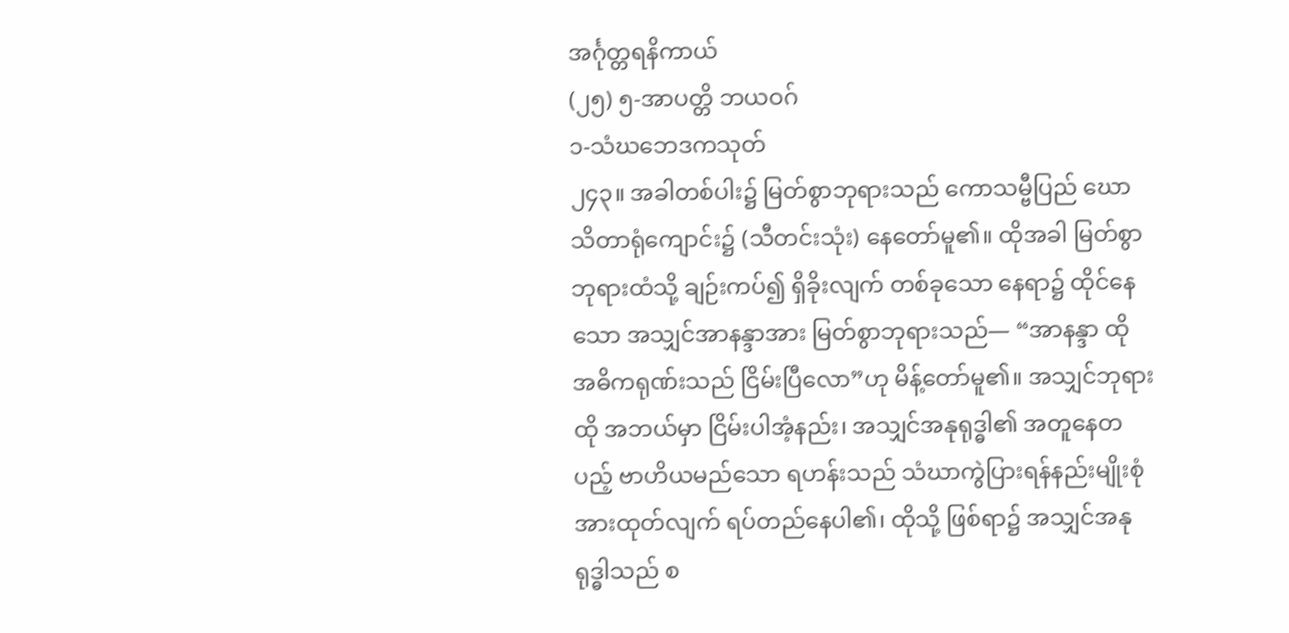အင်္ဂုတ္တရနိကာယ်
(၂၅) ၅-အာပတ္တိ ဘယဝဂ်
၁-သံဃဘေဒကသုတ်
၂၄၃။ အခါတစ်ပါး၌ မြတ်စွာဘုရားသည် ကောသမ္ဗီပြည် ဃောသိတာရုံကျောင်း၌ (သီတင်းသုံး) နေတော်မူ၏။ ထိုအခါ မြတ်စွာဘုရားထံသို့ ချဉ်းကပ်၍ ရှိခိုးလျက် တစ်ခုသော နေရာ၌ ထိုင်နေသော အသျှင်အာနန္ဒာအား မြတ်စွာဘုရားသည်— “အာနန္ဒာ ထို အဓိကရုဏ်းသည် ငြိမ်းပြီလော”ဟု မိန့်တော်မူ၏။ အသျှင်ဘုရား ထို အဘယ်မှာ ငြိမ်းပါအံ့နည်း၊ အသျှင်အနုရုဒ္ဓါ၏ အတူနေတပည့် ဗာဟိယမည်သော ရဟန်းသည် သံဃာကွဲပြားရန်နည်းမျိုးစုံ အားထုတ်လျက် ရပ်တည်နေပါ၏၊ ထိုသို့ ဖြစ်ရာ၌ အသျှင်အနုရုဒ္ဓါသည် စ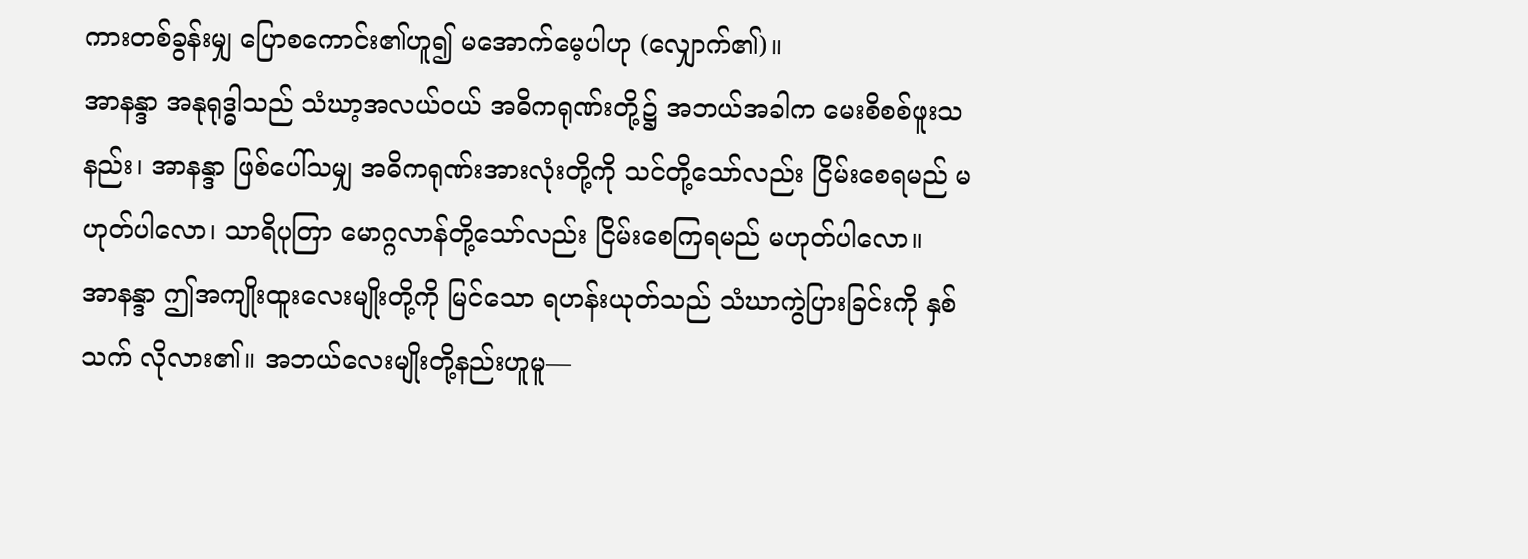ကားတစ်ခွန်းမျှ ပြောစကောင်း၏ဟူ၍ မအောက်မေ့ပါဟု (လျှောက်၏)။
အာနန္ဒာ အနုရုဒ္ဓါသည် သံဃာ့အလယ်ဝယ် အဓိကရုဏ်းတို့၌ အဘယ်အခါက မေးစိစစ်ဖူးသနည်း၊ အာနန္ဒာ ဖြစ်ပေါ်သမျှ အဓိကရုဏ်းအားလုံးတို့ကို သင်တို့သော်လည်း ငြိမ်းစေရမည် မဟုတ်ပါလော၊ သာရိပုတြာ မောဂ္ဂလာန်တို့သော်လည်း ငြိမ်းစေကြရမည် မဟုတ်ပါလော။
အာနန္ဒာ ဤအကျိုးထူးလေးမျိုးတို့ကို မြင်သော ရဟန်းယုတ်သည် သံဃာကွဲပြားခြင်းကို နှစ်သက် လိုလား၏။ အဘယ်လေးမျိုးတို့နည်းဟူမူ—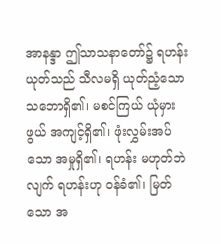အာနန္ဒာ ဤသာသနာတော်၌ ရဟန်းယုတ်သည် သီလမရှိ ယုတ်ညံ့သော သဘောရှိ၏၊ မစင်ကြယ် ယုံမှားဖွယ် အကျင့်ရှိ၏၊ ဖုံးလွှမ်းအပ်သော အမှုရှိ၏၊ ရဟန်း မဟုတ်ဘဲလျက် ရဟန်းဟု ဝန်ခံ၏၊ မြတ်သော အ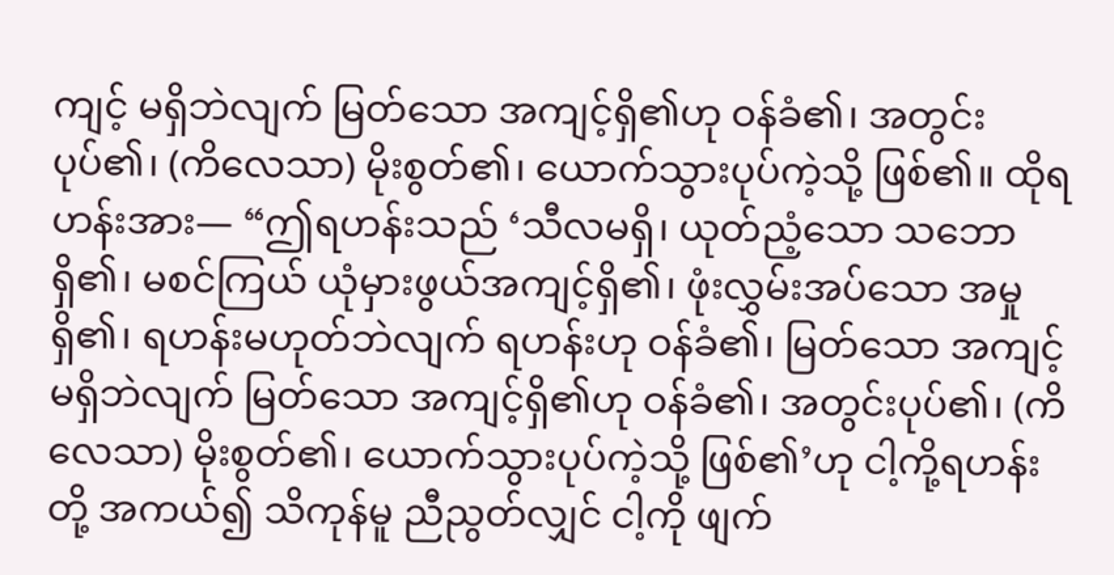ကျင့် မရှိဘဲလျက် မြတ်သော အကျင့်ရှိ၏ဟု ဝန်ခံ၏၊ အတွင်းပုပ်၏၊ (ကိလေသာ) မိုးစွတ်၏၊ ယောက်သွားပုပ်ကဲ့သို့ ဖြစ်၏။ ထိုရဟန်းအား— “ဤရဟန်းသည် ‘သီလမရှိ၊ ယုတ်ညံ့သော သဘောရှိ၏၊ မစင်ကြယ် ယုံမှားဖွယ်အကျင့်ရှိ၏၊ ဖုံးလွှမ်းအပ်သော အမှုရှိ၏၊ ရဟန်းမဟုတ်ဘဲလျက် ရဟန်းဟု ဝန်ခံ၏၊ မြတ်သော အကျင့် မရှိဘဲလျက် မြတ်သော အကျင့်ရှိ၏ဟု ဝန်ခံ၏၊ အတွင်းပုပ်၏၊ (ကိလေသာ) မိုးစွတ်၏၊ ယောက်သွားပုပ်ကဲ့သို့ ဖြစ်၏’ဟု ငါ့ကို့ရဟန်းတို့ အကယ်၍ သိကုန်မူ ညီညွတ်လျှင် ငါ့ကို ဖျက်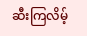ဆီးကြလိမ့်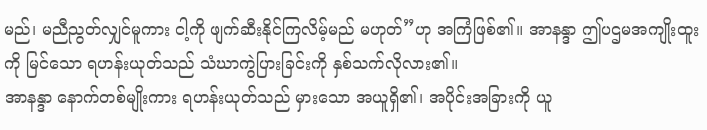မည်၊ မညီညွတ်လျှင်မူကား ငါ့ကို ဖျက်ဆီးနိုင်ကြလိမ့်မည် မဟုတ်”ဟု အကြံဖြစ်၏။ အာနန္ဒာ ဤပဌမအကျိုးထူးကို မြင်သော ရဟန်းယုတ်သည် သံဃာကွဲပြားခြင်းကို နှစ်သက်လိုလား၏။
အာနန္ဒာ နောက်တစ်မျိုးကား ရဟန်းယုတ်သည် မှားသော အယူရှိ၏၊ အပိုင်းအခြားကို ယူ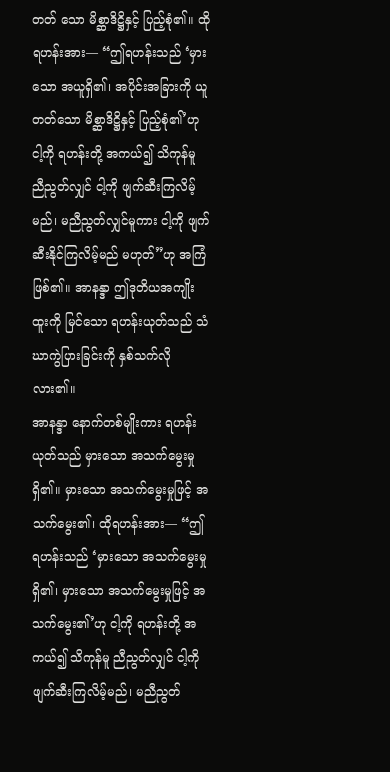တတ် သော မိစ္ဆာဒိဋ္ဌိနှင့် ပြည့်စုံ၏။ ထိုရဟန်းအား— “ဤရဟန်းသည် ‘မှားသော အယူရှိ၏၊ အပိုင်းအခြားကို ယူတတ်သော မိစ္ဆာဒိဋ္ဌိနှင့် ပြည့်စုံ၏’ဟု ငါ့ကို ရဟန်းတို့ အကယ်၍ သိကုန်မူ ညီညွတ်လျှင် ငါ့ကို ဖျက်ဆီးကြလိမ့်မည်၊ မညီညွတ်လျှင်မူကား ငါ့ကို ဖျက်ဆီးနိုင်ကြလိမ့်မည် မဟုတ်”ဟု အကြံဖြစ်၏။ အာနန္ဒာ ဤဒုတိယအကျိုးထူးကို မြင်သော ရဟန်းယုတ်သည် သံဃာကွဲပြားခြင်းကို နှစ်သက်လိုလား၏။
အာနန္ဒာ နောက်တစ်မျိုးကား ရဟန်းယုတ်သည် မှားသော အသက်မွေးမှု ရှိ၏။ မှားသော အသက်မွေးမှုဖြင့် အသက်မွေး၏၊ ထိုရဟန်းအား— “ဤရဟန်းသည် ‘မှားသော အသက်မွေးမှု ရှိ၏၊ မှားသော အသက်မွေးမှုဖြင့် အသက်မွေး၏’ဟု ငါ့ကို ရဟန်းတို့ အကယ်၍ သိကုန်မူ ညီညွတ်လျှင် ငါ့ကို ဖျက်ဆီးကြလိမ့်မည်၊ မညီညွတ်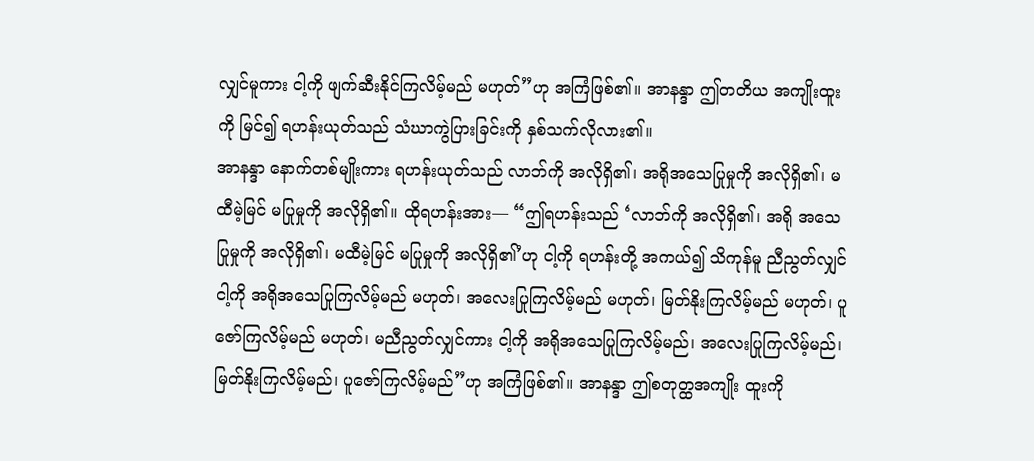လျှင်မူကား ငါ့ကို ဖျက်ဆီးနိုင်ကြလိမ့်မည် မဟုတ်”ဟု အကြံဖြစ်၏။ အာနန္ဒာ ဤတတိယ အကျိုးထူးကို မြင်၍ ရဟန်းယုတ်သည် သံဃာကွဲပြားခြင်းကို နှစ်သက်လိုလား၏။
အာနန္ဒာ နောက်တစ်မျိုးကား ရဟန်းယုတ်သည် လာဘ်ကို အလိုရှိ၏၊ အရိုအသေပြုမှုကို အလိုရှိ၏၊ မထီမဲ့မြင် မပြုမှုကို အလိုရှိ၏။ ထိုရဟန်းအား— “ဤရဟန်းသည် ‘လာဘ်ကို အလိုရှိ၏၊ အရို အသေ ပြုမှုကို အလိုရှိ၏၊ မထီမဲ့မြင် မပြုမှုကို အလိုရှိ၏’ဟု ငါ့ကို ရဟန်းတို့ အကယ်၍ သိကုန်မူ ညီညွတ်လျှင် ငါ့ကို အရိုအသေပြုကြလိမ့်မည် မဟုတ်၊ အလေးပြုကြလိမ့်မည် မဟုတ်၊ မြတ်နိုးကြလိမ့်မည် မဟုတ်၊ ပူဇော်ကြလိမ့်မည် မဟုတ်၊ မညီညွတ်လျှင်ကား ငါ့ကို အရိုအသေပြုကြလိမ့်မည်၊ အလေးပြုကြလိမ့်မည်၊ မြတ်နိုးကြလိမ့်မည်၊ ပူဇော်ကြလိမ့်မည်”ဟု အကြံဖြစ်၏။ အာနန္ဒာ ဤစတုတ္ထအကျိုး ထူးကို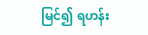မြင်၍ ရဟန်း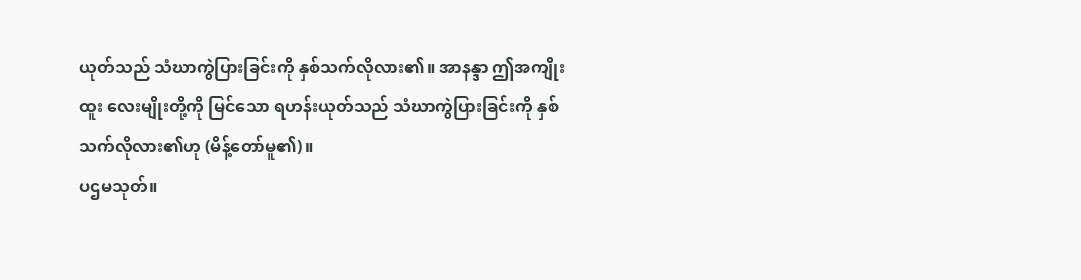ယုတ်သည် သံဃာကွဲပြားခြင်းကို နှစ်သက်လိုလား၏။ အာနန္ဒာ ဤအကျိုးထူး လေးမျိုးတို့ကို မြင်သော ရဟန်းယုတ်သည် သံဃာကွဲပြားခြင်းကို နှစ်သက်လိုလား၏ဟု (မိန့်တော်မူ၏)။
ပဌမသုတ်။